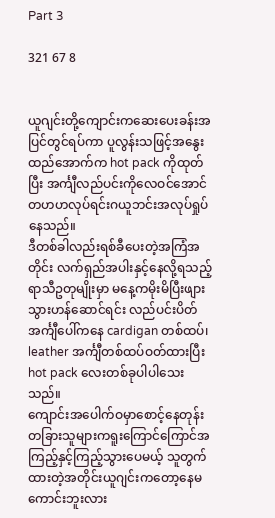Part 3

321 67 8


ယူဂျင်းတို့ကျောင်းကဆေးပေးခန်းအပြင်တွင်ရပ်ကာ ပူလွန်းသဖြင့်အနွေးထည်အောက်က hot pack ကိုထုတ်ပြီး အင်္ကျီလည်ပင်းကိုလေဝင်အောင်တဟဟလုပ်ရင်းဂယူဘင်းအလုပ်ရှုပ်နေသည်။
ဒီတစ်ခါလည်းရစ်ခီပေးတဲ့အကြံအတိုင်း လက်ရှည်အပါးနှင့်နေလို့ရသည့်ရာသီဥတုမျိုးမှာ မနေ့ကမိုးမိပြီးဖျားသွားဟန်ဆောင်ရင်း လည်ပင်းပိတ်အင်္ကျီပေါ်ကနေ cardigan တစ်ထပ်၊ leather အင်္ကျီတစ်ထပ်ဝတ်ထားပြီး hot pack လေးတစ်ခုပါပါသေးသည်။
ကျောင်းအပေါက်ဝမှာစောင့်နေတုန်း တခြားသူများကရူးကြောင်ကြောင်အကြည့်နှင့်ကြည့်သွားပေမယ့် သူတွက်ထားတဲ့အတိုင်းယူဂျင်းကတော့နေမကောင်းဘူးလား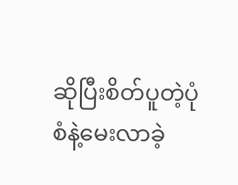ဆိုပြီးစိတ်ပူတဲ့ပုံစံနဲ့မေးလာခဲ့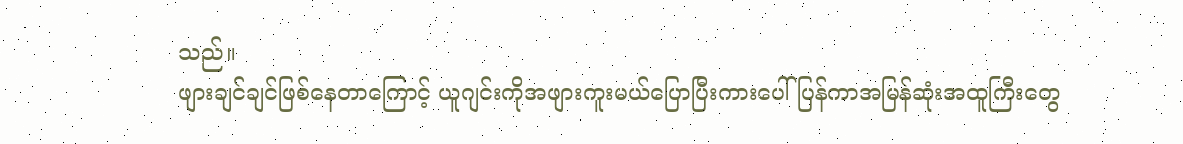သည်။
ဖျားချင်ချင်ဖြစ်နေတာကြောင့် ယူဂျင်းကိုအဖျားကူးမယ်ပြောပြီးကားပေါ်ပြန်ကာအမြန်ဆုံးအထူကြီးတွေ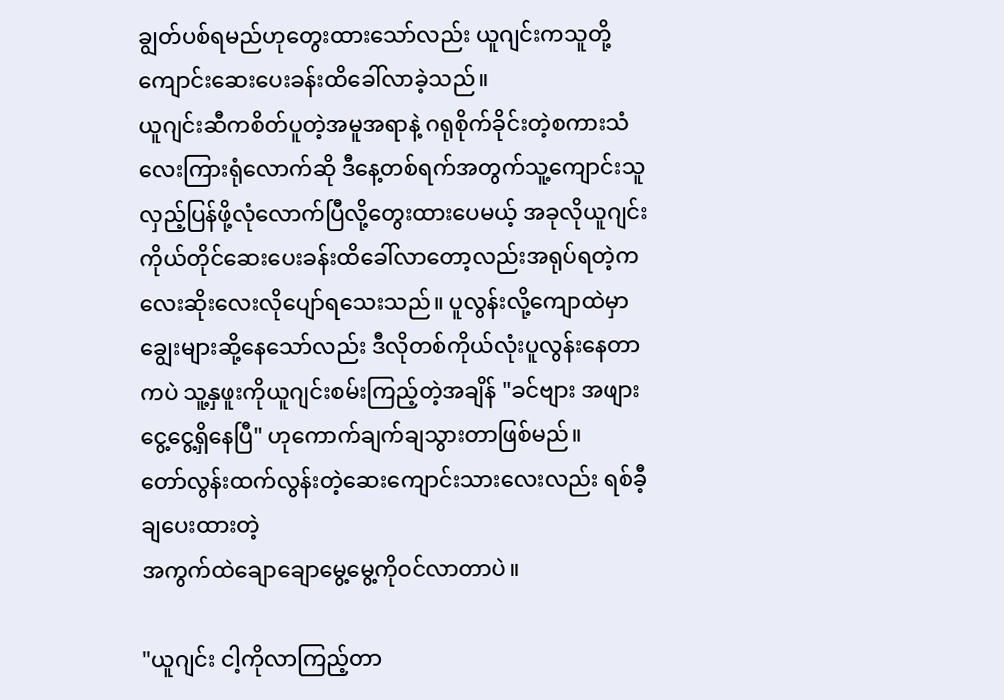ချွတ်ပစ်ရမည်ဟုတွေးထားသော်လည်း ယူဂျင်းကသူတို့ကျောင်းဆေးပေးခန်းထိခေါ်လာခဲ့သည်။
ယူဂျင်းဆီကစိတ်ပူတဲ့အမူအရာနဲ့ ဂရုစိုက်ခိုင်းတဲ့စကားသံလေးကြားရုံလောက်ဆို ဒီနေ့တစ်ရက်အတွက်သူ့ကျောင်းသူလှည့်ပြန်ဖို့လုံလောက်ပြီလို့တွေးထားပေမယ့် အခုလိုယူဂျင်းကိုယ်တိုင်ဆေးပေးခန်းထိခေါ်လာတော့လည်းအရုပ်ရတဲ့ကလေးဆိုးလေးလိုပျော်ရသေးသည်။ ပူလွန်းလို့ကျောထဲမှာချွေးများဆို့နေသော်လည်း ဒီလိုတစ်ကိုယ်လုံးပူလွန်းနေတာကပဲ သူ့နှဖူးကိုယူဂျင်းစမ်းကြည့်တဲ့အချိန် "ခင်ဗျား အဖျားငွေ့ငွေ့ရှိနေပြီ" ဟုကောက်ချက်ချသွားတာဖြစ်မည်။
တော်လွန်းထက်လွန်းတဲ့ဆေးကျောင်းသားလေးလည်း ရစ်ခီ့ချပေးထားတဲ့
အကွက်ထဲချောချောမွေ့မွေ့ကိုဝင်လာတာပဲ။

"ယူဂျင်း ငါ့ကိုလာကြည့်တာ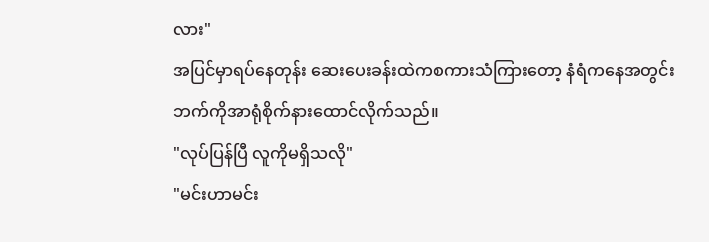လား"
အပြင်မှာရပ်နေတုန်း ဆေးပေးခန်းထဲကစကားသံကြားတော့ နံရံကနေအတွင်းဘက်ကိုအာရုံစိုက်နားထောင်လိုက်သည်။
"လုပ်ပြန်ပြီ လူကိုမရှိသလို"
"မင်းဟာမင်း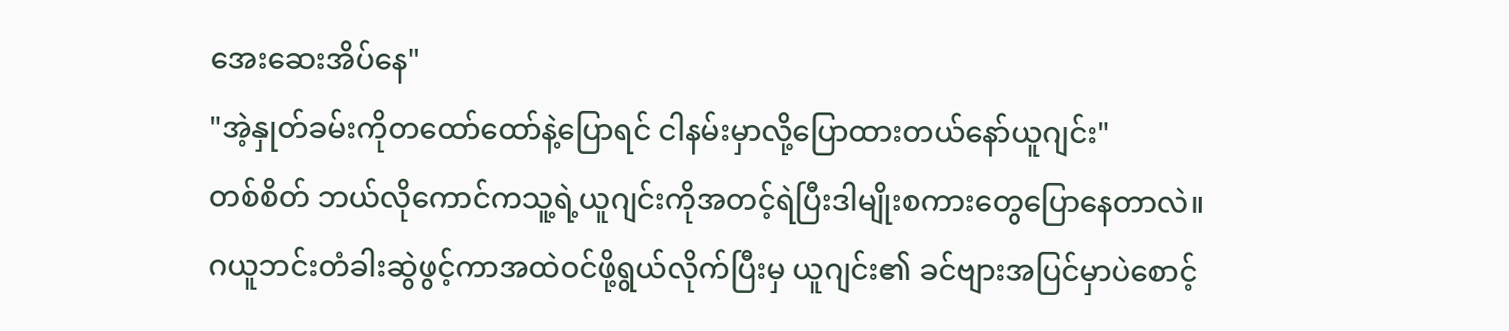အေးဆေးအိပ်နေ"
"အဲ့နှုတ်ခမ်းကိုတထော်ထော်နဲ့ပြောရင် ငါနမ်းမှာလို့ပြောထားတယ်နော်ယူဂျင်း"
တစ်စိတ် ဘယ်လိုကောင်ကသူ့ရဲ့ယူဂျင်းကိုအတင့်ရဲပြီးဒါမျိုးစကားတွေပြောနေတာလဲ။
ဂယူဘင်းတံခါးဆွဲဖွင့်ကာအထဲဝင်ဖို့ရွယ်လိုက်ပြီးမှ ယူဂျင်း၏ ခင်ဗျားအပြင်မှာပဲစောင့်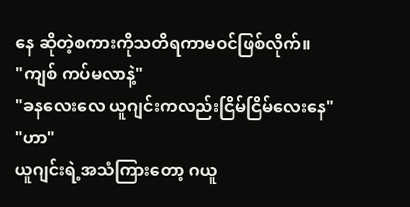နေ ဆိုတဲ့စကားကိုသတိရကာမဝင်ဖြစ်လိုက်။
"ကျစ် ကပ်မလာနဲ့"
"ခနလေးလေ ယူဂျင်းကလည်းငြိမ်ငြိမ်လေးနေ"
"ဟာ"
ယူဂျင်းရဲ့အသံကြားတော့ ဂယူ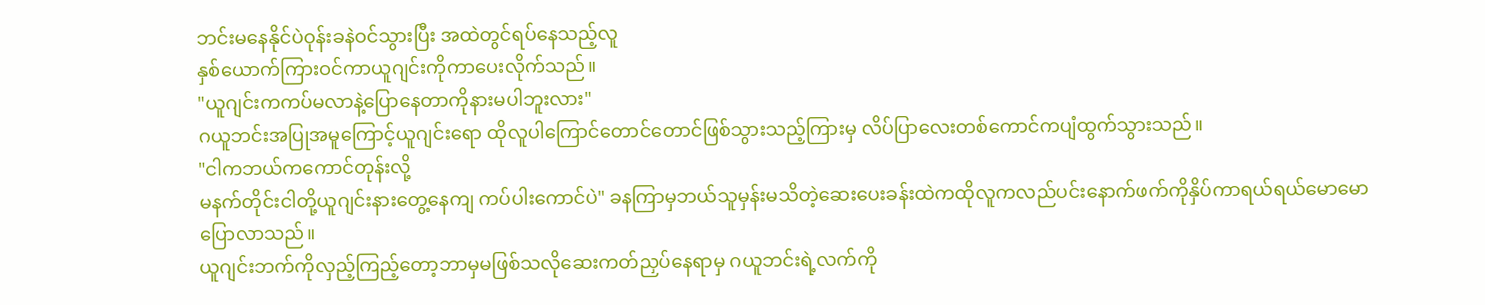ဘင်းမနေနိုင်ပဲဝုန်းခနဲဝင်သွားပြီး အထဲတွင်ရပ်နေသည့်လူ
နှစ်ယောက်ကြားဝင်ကာယူဂျင်းကိုကာပေးလိုက်သည်။
"ယူဂျင်းကကပ်မလာနဲ့ပြောနေတာကိုနားမပါဘူးလား"
ဂယူဘင်းအပြုအမူကြောင့်ယူဂျင်းရော ထိုလူပါကြောင်တောင်တောင်ဖြစ်သွားသည့်ကြားမှ လိပ်ပြာလေးတစ်ကောင်ကပျံထွက်သွားသည်။
"ငါကဘယ်ကကောင်တုန်းလို့
မနက်တိုင်းငါတို့ယူဂျင်းနားတွေ့နေကျ ကပ်ပါးကောင်ပဲ" ခနကြာမှဘယ်သူမှန်းမသိတဲ့ဆေးပေးခန်းထဲကထိုလူကလည်ပင်းနောက်ဖက်ကိုနှိပ်ကာရယ်ရယ်မောမောပြောလာသည်။
ယူဂျင်းဘက်ကိုလှည့်ကြည့်တော့ဘာမှမဖြစ်သလိုဆေးကတ်ညှပ်နေရာမှ ဂယူဘင်းရဲ့လက်ကို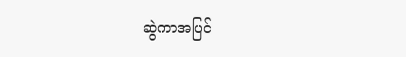ဆွဲကာအပြင်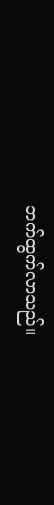ဘက်ထွက်လာသည်။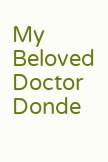My Beloved Doctor Donde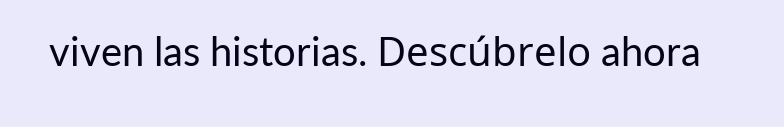viven las historias. Descúbrelo ahora